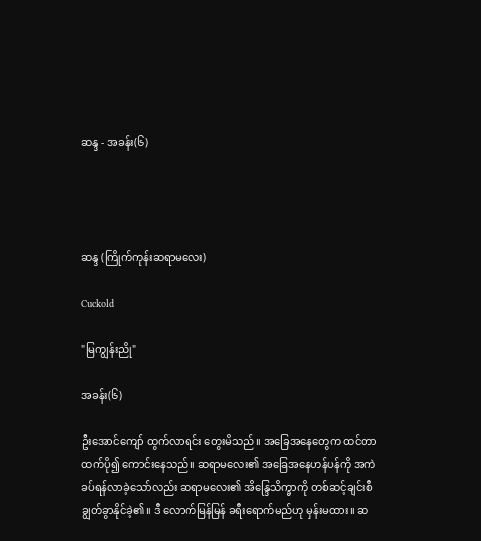ဆန္ဒ - အခန်း(၆)




ဆန္ဒ (ကြိုက်ကုန်းဆရာမလေး)

Cuckold

"မြကျွန်းညို"

အခန်း(၆)

ဦးအောင်ကျော် ထွက်လာရင်း တွေးမိသည်။ အခြေအနေတွေက ထင်တာထက်ပို၍ ကောင်းနေသည်။ ဆရာမလေး၏ အခြေအနေဟန်ပန်ကို အကဲခပ်ရန်လာခဲ့သော်လည်း ဆရာမလေး၏ အိန္ဒြေသိက္ခာကို တစ်ဆင့်ချင်းစီ ချွတ်ခွာနိုင်ခဲ့၏။ ဒီ လောက်မြန်မြန် ခရီးရောက်မည်ဟု မှန်းမထား။ ဆ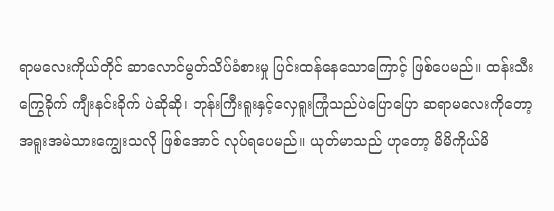ရာမလေးကိုယ်တိုင် ဆာလောင်မွတ်သိပ်ခံစားမှု ပြင်းထန်နေသောကြောင့် ဖြစ်ပေမည်။ ထန်းသီးကြွေခိုက် ကျီးနင်းခိုက် ပဲဆိုဆို၊ ဘုန်းကြီးရူးနှင့်လှေရူးကြုံသည်ပဲပြောပြော ဆရာမလေးကိုတော့ အရူးအမဲသားကျွေးသလို ဖြစ်အောင် လုပ်ရပေမည်။ ယုတ်မာသည် ဟုတော့ မိမိကိုယ်မိ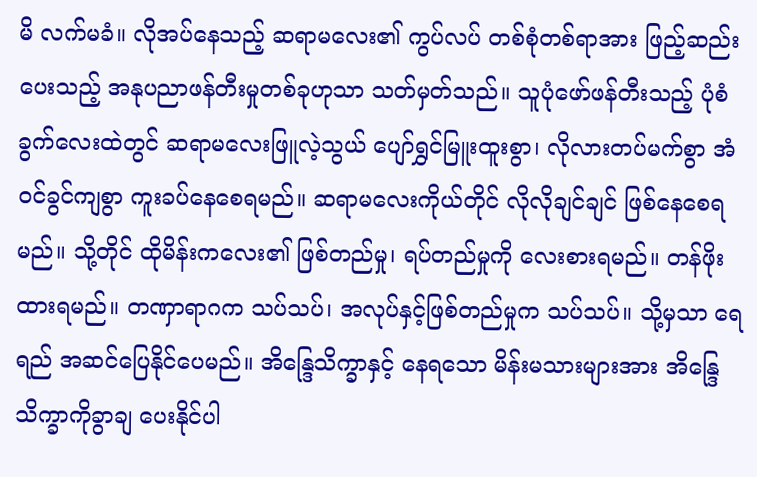မိ လက်မခံ။ လိုအပ်နေသည့် ဆရာမလေး၏ ကွပ်လပ် တစ်စုံတစ်ရာအား ဖြည့်ဆည်းပေးသည့် အနုပညာဖန်တီးမှုတစ်ခုဟုသာ သတ်မှတ်သည်။ သူပုံဖော်ဖန်တီးသည့် ပုံစံခွက်လေးထဲတွင် ဆရာမလေးဖြူလဲ့သွယ် ပျော်ရွှင်မြူးထူးစွာ၊ လိုလားတပ်မက်စွာ အံဝင်ခွင်ကျစွာ ကူးခပ်နေစေရမည်။ ဆရာမလေးကိုယ်တိုင် လိုလိုချင်ချင် ဖြစ်နေစေရမည်။ သို့တိုင် ထိုမိန်းကလေး၏ ဖြစ်တည်မှု၊ ရပ်တည်မှုကို လေးစားရမည်။ တန်ဖိုးထားရမည်။ တဏှာရာဂက သပ်သပ်၊ အလုပ်နှင့်ဖြစ်တည်မှုက သပ်သပ်။ သို့မှသာ ရေရည် အဆင်ပြေနိုင်ပေမည်။ အိန္ဒြေသိက္ခာနှင့် နေရသော မိန်းမသားများအား အိန္ဒြေသိက္ခာကိုခွာချ ပေးနိုင်ပါ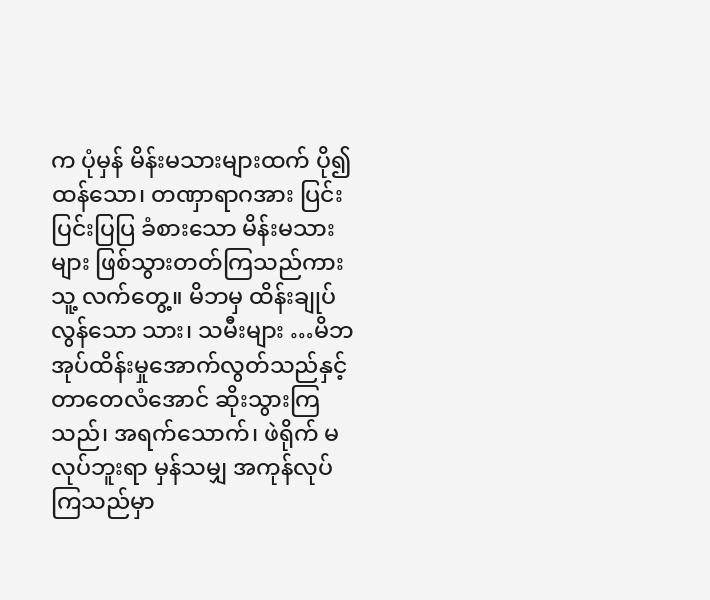က ပုံမှန် မိန်းမသားများထက် ပို၍ထန်သော၊ တဏှာရာဂအား ပြင်းပြင်းပြပြ ခံစားသော မိန်းမသားများ ဖြစ်သွားတတ်ကြသည်ကား သူ့ လက်တွေ့။ မိဘမှ ထိန်းချုပ်လွန်သော သား၊ သမီးများ …မိဘအုပ်ထိန်းမှုအောက်လွတ်သည်နှင့် တာတေလံအောင် ဆိုးသွားကြ သည်၊ အရက်သောက်၊ ဖဲရိုက် မလုပ်ဘူးရာ မှန်သမျှ အကုန်လုပ်ကြသည်မှာ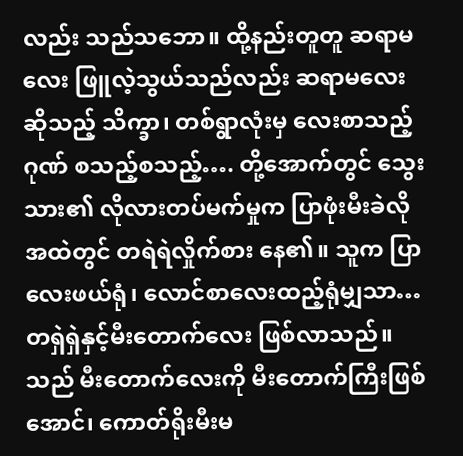လည်း သည်သဘော။ ထို့နည်းတူတူ ဆရာမလေး ဖြူလဲ့သွယ်သည်လည်း ဆရာမလေးဆိုသည့် သိက္ခာ၊ တစ်ရွာလုံးမှ လေးစာသည့် ဂုဏ် စသည့်စသည့်…. တို့အောက်တွင် သွေးသား၏ လိုလားတပ်မက်မှုက ပြာဖုံးမီးခဲလို အထဲတွင် တရဲရဲလှိုက်စား နေ၏။ သူက ပြာလေးဖယ်ရုံ၊ လောင်စာလေးထည့်ရုံမျှသာ… တရှဲရှဲနှင့်မီးတောက်လေး ဖြစ်လာသည်။ သည် မီးတောက်လေးကို မီးတောက်ကြီးဖြစ်အောင်၊ ကောတ်ရိုးမီးမ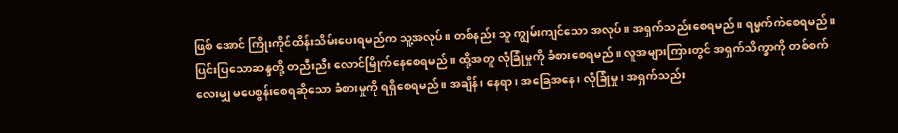ဖြစ် အောင် ကြိုးကိုင်ထိန်းသိမ်းပေးရမည်က သူ့အလုပ်။ တစ်နည်း သူ ကျွမ်းကျင်သော အလုပ်။ အရှက်သည်းစေရမည်။ ရမ္မက်ကဲစေရမည်။ ပြင်းပြသောဆန္ဒတို့ တညီးညီး လောင်မြိုက်နေစေရမည်။ ထို့အတူ လုံခြုံမှုကို ခံစားစေရမည်။ လူအများကြားတွင် အရှက်သိက္ခာကို တစ်စက်လေးမျှ မပေစွန်းစေရဆိုသော ခံစားမှုကို ရရှိစေရမည်။ အချိန်၊ နေရာ၊ အခြေအနေ၊ လုံခြုံမှု၊ အရှက်သည်း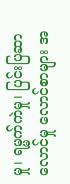မှု၊ ရမ္မက်ကဲမှု၊ ပြင်းပြဆာလောင်မှု လောင်စာများ အ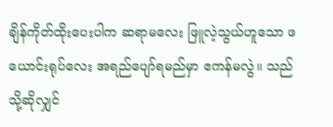ချိန်ကိုတ်ထိုးပေးပါက ဆရာမလေး ဖြူလဲ့သွယ်ဟူသော ဖယောင်းရုပ်လေး အရည်ပျော်ရမည်မှာ ဧကန်မလွဲ။ သည်သို့ဆိုလျှင်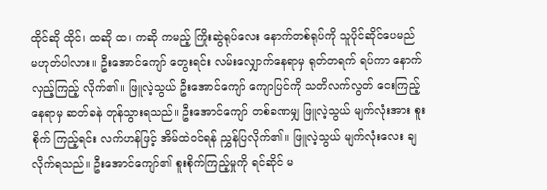ထိုင်ဆို ထိုင်၊ ထဆို ထ၊ ကဆို ကမည့် ကြိုးဆွဲရုပ်လေး နောက်တစ်ရုပ်ကို သူပိုင်ဆိုင်ပေမည် မဟုတ်ပါလား။ ဦးအောင်ကျော် တွေးရင်း လမ်းလျှောက်နေရာမှ ရုတ်တရက် ရပ်ကာ နောက်လှည့်ကြည့် လိုက်၏။ ဖြူလဲ့သွယ် ဦးအောင်ကျော် ကျောပြင်ကို သတိလက်လွတ် ငေးကြည့်နေရာမှ ဆတ်ခနဲ တုန်သွားရသည်။ ဦးအောင်ကျော် တစ်ခဏမျှ ဖြူလဲ့သွယ် မျက်လုံးအား စူးစိုက် ကြည့်ရင်း လက်ဟန်ဖြင့် အိမ်ထဲဝင်ရန် ညွှန်ပြလိုက်၏။ ဖြူလဲ့သွယ် မျက်လုံးလေး ချလိုက်ရသည်။ ဦးအောင်ကျော်၏ စူးစိုက်ကြည့်မှုကို ရင်ဆိုင် မ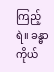ကြည့်ရဲ။ ခန္ဓာကိုယ်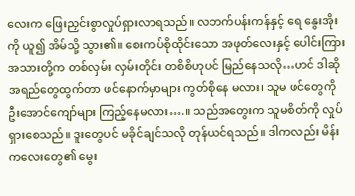လေးက ဖြေးညှင်းစွာလှုပ်ရှားလာရသည်။ လဘက်ပန်းကန်နှင့် ရေ နွေးအိုးကို ယူ၍ အိမ်သို့ သွား၏။ စေးကပ်စိုထိုင်းသော အဖုတ်လေးနှင့် ပေါင်းကြားအသားတို့က တစ်လှမ်း လှမ်းတိုင်း တစိစိဟုပင် မြည်နေသလို…ဟင် ဒါဆို အရည်တွေထွက်တာ ဖင်နောက်မှာများ ကွတ်စိုနေ မလား၊ သူမ ဖင်တွေကို ဦးအောင်ကျော်များ ကြည့်နေမလား….။ သည်အတွေးက သူမစိတ်ကို လှုပ်ရှားစေသည်။ ဒူးတွေပင် မခိုင်ချင်သလို တုန်ယင်ရသည်။ ဒါကလည်း မိန်းကလေးတွေ၏ မွေး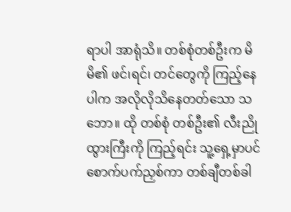ရာပါ အာရုံသိ။ တစ်စုံတစ်ဦးက မိမိ၏ ဖင်၊ရင်၊ တင်တွေကို ကြည့်နေပါက အလိုလိုသိနေတတ်သော သဘော။ ထို တစ်စုံ တစ်ဦး၏ လီးညိုထွားကြီးကို ကြည့်ရင်း သူ့ရှေ့မှာပင် စောက်ပက်ညှစ်ကာ တစ်ချီတစ်ခါ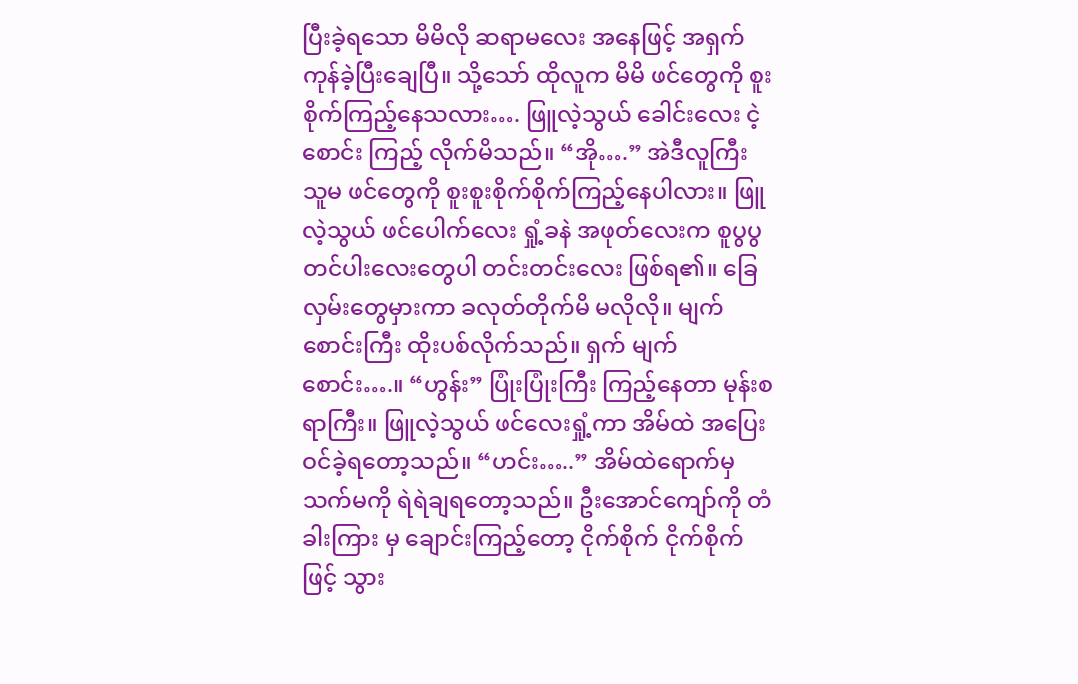ပြီးခဲ့ရသော မိမိလို ဆရာမလေး အနေဖြင့် အရှက်ကုန်ခဲ့ပြီးချေပြီ။ သို့သော် ထိုလူက မိမိ ဖင်တွေကို စူးစိုက်ကြည့်နေသလား…. ဖြူလဲ့သွယ် ခေါင်းလေး ငဲ့စောင်း ကြည့် လိုက်မိသည်။ “အို….” အဲဒီလူကြီး သူမ ဖင်တွေကို စူးစူးစိုက်စိုက်ကြည့်နေပါလား။ ဖြူလဲ့သွယ် ဖင်ပေါက်လေး ရှုံ့ခနဲ အဖုတ်လေးက စူပွပွ တင်ပါးလေးတွေပါ တင်းတင်းလေး ဖြစ်ရ၏။ ခြေလှမ်းတွေမှားကာ ခလုတ်တိုက်မိ မလိုလို။ မျက်စောင်းကြီး ထိုးပစ်လိုက်သည်။ ရှက် မျက်စောင်း….။ “ဟွန်း” ပြုံးပြုံးကြီး ကြည့်နေတာ မုန်းစရာကြီး။ ဖြူလဲ့သွယ် ဖင်လေးရှုံ့ကာ အိမ်ထဲ အပြေးဝင်ခဲ့ရတော့သည်။ “ဟင်း…..” အိမ်ထဲရောက်မှ သက်မကို ရဲရဲချရတော့သည်။ ဦးအောင်ကျော်ကို တံခါးကြား မှ ချောင်းကြည့်တော့ ငိုက်စိုက် ငိုက်စိုက်ဖြင့် သွား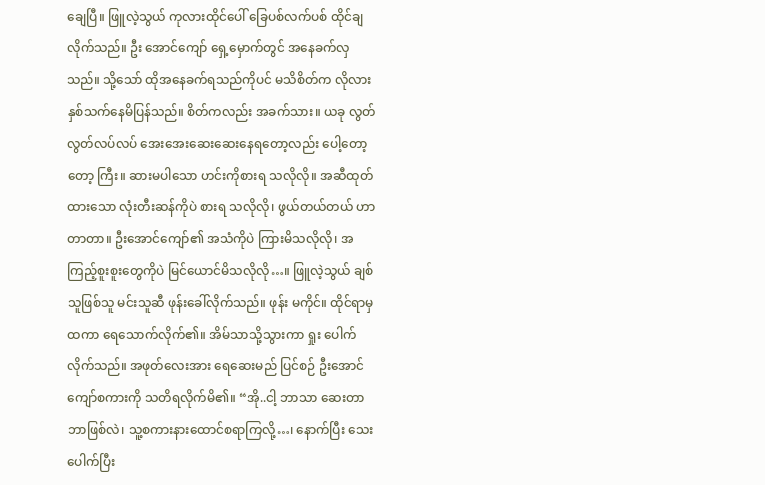ချေပြီ။ ဖြူလဲ့သွယ် ကုလားထိုင်ပေါ် ခြေပစ်လက်ပစ် ထိုင်ချလိုက်သည်။ ဦး အောင်ကျော် ရှေ့မှောက်တွင် အနေခက်လှသည်။ သို့သော် ထိုအနေခက်ရသည်ကိုပင် မသိစိတ်က လိုလားနှစ်သက်နေမိပြန်သည်။ စိတ်ကလည်း အခက်သား။ ယခု လွတ်လွတ်လပ်လပ် အေးအေးဆေးဆေးနေရတော့လည်း ပေါ့တော့တော့ ကြီး။ ဆားမပါသော ဟင်းကိုစားရ သလိုလို။ အဆီထုတ်ထားသော လုံးတီးဆန်ကိုပဲ စားရ သလိုလို၊ ဖွယ်တယ်တယ် ဟာတာတာ။ ဦးအောင်ကျော်၏ အသံကိုပဲ ကြားမိသလိုလို၊ အကြည့်စူးစူးတွေကိုပဲ မြင်ယောင်မိသလိုလို…။ ဖြူလဲ့သွယ် ချစ်သူဖြစ်သူ မင်းသူဆီ ဖုန်းခေါ်လိုက်သည်။ ဖုန်း မကိုင်။ ထိုင်ရာမှ ထကာ ရေသောက်လိုက်၏။ အိမ်သာသို့သွားကာ ရှုး ပေါက်လိုက်သည်။ အဖုတ်လေးအား ရေဆေးမည် ပြင်စဉ် ဦးအောင်ကျော်စကားကို သတိရလိုက်မိ၏။ “အို..ငါ့ ဘာသာ ဆေးတာ ဘာဖြစ်လဲ၊ သူ့စကားနားထောင်စရာကြလို့…၊ နောက်ပြီး သေးပေါက်ပြီး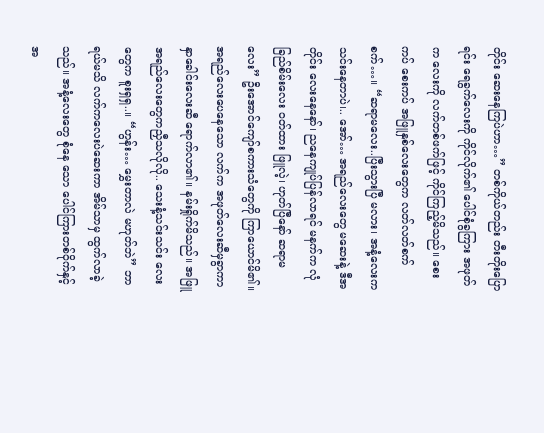တိုင်း ဆေးနေကြပဲဟာ…” တစ်ကိုယ်တည်း တီးတိုးပြောရင်း ရေခွက်လေးကို ကိုင်လိုက်၏ ပေါင်စုံခွကြား အဖုတ်က လေးကို လက်တစ်ဖက်ဖြင့် ကိုင်ကြည့်မိသည်။ စေးကပ် စေးကပ် အဖြူနှစ်လေးတွေက လတ်လတ်စက်စက်…။ “ဆရာမလေး..ပြီးသွားပြီ မလား၊ အနံ့လေးက သင်းနေတာပဲ၊.. အော်… အရည်လေးတွေ မဆေးနဲ့ ဒီအတိုင်း လေးနေနော်၊ ညနေကျုပ်ပြန်လာရင် မနက်က လုံခြည်စိမ်းလေး ဝတ်ထား ဖြူလဲ့၊ ဟုတ်ပြီနော် ဆရာမလေး” ဦးအောင်ကျော်စကားသံတွေကို ကြာယောင်မိ၏။ အရည်လေးပေနေသော လက်က အဖုတ်လေးဆီမှခွာကာ နှာခေါင်းလေးဆီ ရောက်လာ၏။ နမ်းရှိုက်မိသည်။ အဖြူအရည်လေးတွေကညှီသလိုလို.. သေးနံ့သင်းသင်း လေးတွေက စူးရှရှ..။ “ဟွန်း… မွှေးတာလဲ မဟုတ်ဘဲ” ဘာရယ်မသိ လက်ကလေးပဲဆေးကာ အိမ်သာမှ ထွက်လာခဲ့သည်။ အနံ့လေးတွေ စုံနေ သော ပေါင်ကြားတစ်ဝိုက်နှင့် အ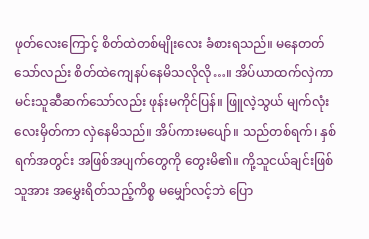ဖုတ်လေးကြောင့် စိတ်ထဲတစ်မျိုးလေး ခံစားရသည်။ မနေတတ်သော်လည်း စိတ်ထဲကျေနပ်နေမိသလိုလို…။ အိပ်ယာထက်လှဲကာ မင်းသူဆီဆက်သော်လည်း ဖုန်းမကိုင်ပြန်။ ဖြူလဲ့သွယ် မျက်လုံးလေးမှိတ်ကာ လှဲနေမိသည်။ အိပ်ကားမပျော်။ သည်တစ်ရက်၊ နှစ်ရက်အတွင်း အဖြစ်အပျက်တွေကို တွေးမိ၏။ ကို့သူငယ်ချင်းဖြစ်သူအား အမွှေးရိတ်သည့်ကိစ္စ မမျှော်လင့်ဘဲ ပြော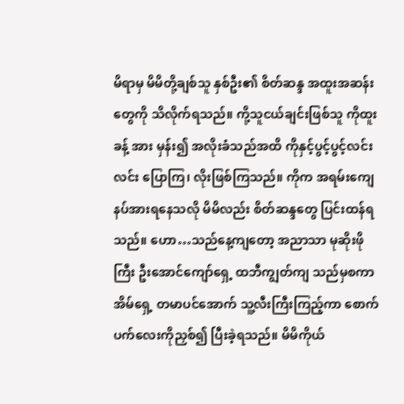မိရာမှ မိမိတို့ချစ်သူ နှစ်ဦး၏ စိတ်ဆန္ဒ အထူးအဆန်းတွေကို သိလိုက်ရသည်။ ကို့သူငယ်ချင်းဖြစ်သူ ကိုထူးခန့် အား မှန်း၍ အလိုးခံသည်အထိ ကိုနှင့်ပွင့်ပွင့်လင်းလင်း ပြောကြ၊ လိုးဖြစ်ကြသည်။ ကိုက အရမ်းကျေနပ်အားရနေသလို မိမိလည်း စိတ်ဆန္ဒတွေ ပြင်းထန်ရသည်။ ဟော…သည်နေ့ကျတော့ အညာသာ မုဆိုးဖိုကြီး ဦးအောင်ကျော်ရှေ့ ထဘီကျွတ်ကျ သည်မှစကာ အိမ်ရှေ့ တမာပင်အောက် သူ့လီးကြီးကြည့်ကာ စောက်ပက်လေးကိုညှစ်၍ ပြီးခဲ့ရသည်။ မိမိကိုယ်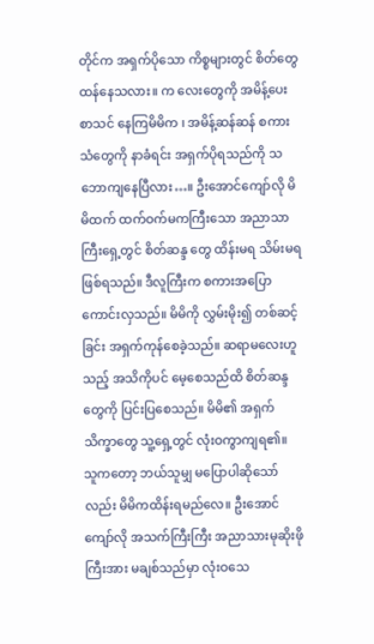တိုင်က အရှက်ပိုသော ကိစ္စများတွင် စိတ်တွေထန်နေသလား။ က လေးတွေကို အမိန့်ပေးစာသင် နေကြမိမိက ၊ အမိန့်ဆန်ဆန် စကားသံတွေကို နာခံရင်း အရှက်ပိုရသည်ကို သဘောကျနေပြီလား…။ ဦးအောင်ကျော်လို မိမိထက် ထက်ဝက်မကကြီးသော အညာသာကြီးရှေ့တွင် စိတ်ဆန္ဒ တွေ ထိန်းမရ သိမ်းမရ ဖြစ်ရသည်။ ဒီလူကြီးက စကားအပြောကောင်းလှသည်။ မိမိကို လွှမ်းမိုး၍ တစ်ဆင့်ခြင်း အရှက်ကုန်စေခဲ့သည်။ ဆရာမလေးဟူသည့် အသိကိုပင် မေ့စေသည်ထိ စိတ်ဆန္ဒတွေကို ပြင်းပြစေသည်။ မိမိ၏ အရှက်သိက္ခာတွေ သူ့ရှေ့တွင် လုံးဝကွာကျရ၏။ သူကတော့ ဘယ်သူမျှ မပြောပါဆိုသော်လည်း မိမိကထိန်းရမည်လေ။ ဦးအောင်ကျော်လို အသက်ကြီးကြီး အညာသားမုဆိုးဖိုကြီးအား မချစ်သည်မှာ လုံးဝသေ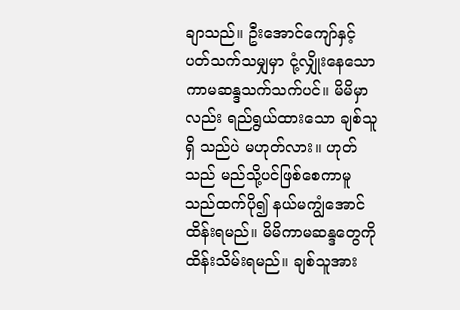ချာသည်။ ဦးအောင်ကျော်နှင့် ပတ်သက်သမျှမှာ ငုံ့လျှိုးနေသော ကာမဆန္ဒသက်သက်ပင်။ မိမိမှာလည်း ရည်ရွယ်ထားသော ချစ်သူရှိ သည်ပဲ မဟုတ်လား။ ဟုတ်သည် မည်သို့ပင်ဖြစ်စေကာမူ သည်ထက်ပို၍ နယ်မကျွံအောင် ထိန်းရမည်။ မိမိကာမဆန္ဒတွေကို ထိန်းသိမ်းရမည်။ ချစ်သူအား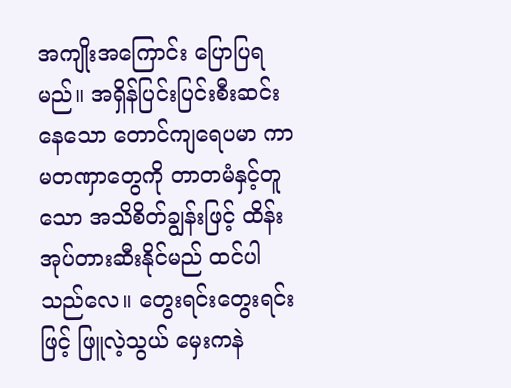အကျိုးအကြောင်း ပြောပြရမည်။ အရှိန်ပြင်းပြင်းစီးဆင်းနေသော တောင်ကျရေပမာ ကာမတဏှာတွေကို တာတမံနှင့်တူ သော အသိစိတ်ချွန်းဖြင့် ထိန်းအုပ်တားဆီးနိုင်မည် ထင်ပါသည်လေ။ တွေးရင်းတွေးရင်းဖြင့် ဖြူလဲ့သွယ် မှေးကနဲ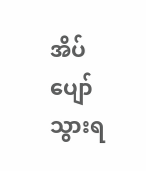အိပ်ပျော်သွားရ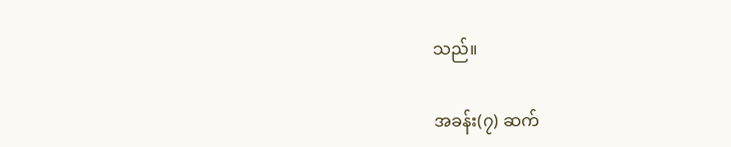သည်။

အခန်း(၇) ဆက်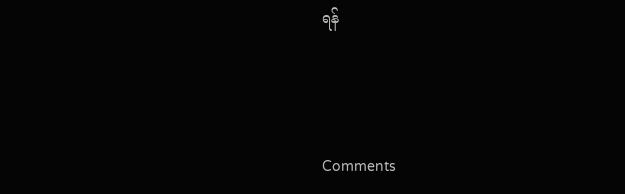ရန်



Comments